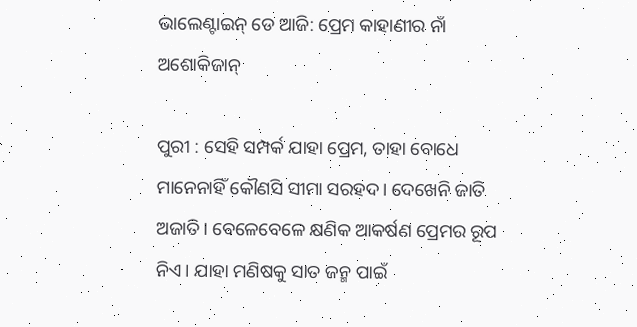ଭାଲେଣ୍ଟାଇନ୍‌ ଡେ ଆଜି: ପ୍ରେମ କାହାଣୀର ନାଁ ଅଶୋକିଜାନ୍‌

ପୁରୀ : ସେହି ସମ୍ପର୍କ ଯାହା ପ୍ରେମ, ତାହା ବୋଧେ ମାନେନାହିଁ କୌଣସି ସୀମା ସରହଦ। ଦେଖେନି ଜାତି ଅଜାତି। ବେଳେବେଳେ କ୍ଷଣିକ ଆକର୍ଷଣ ପ୍ରେମର ରୂପ ନିଏ। ଯାହା ମଣିଷକୁ ସାତ ଜନ୍ମ ପାଇଁ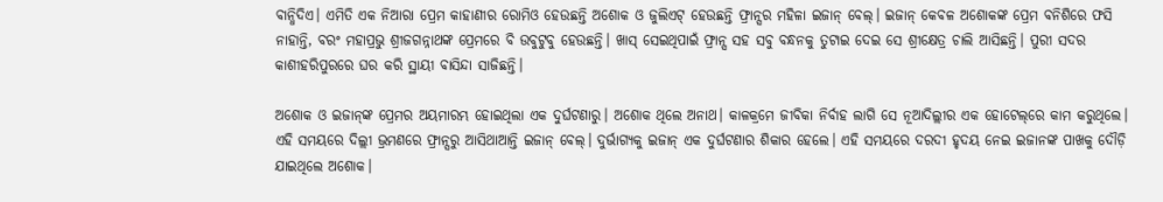ବାନ୍ଧିଦିଏ। ଏମିତି ଏକ ନିଆରା ପ୍ରେମ କାହାଣୀର ରୋମିଓ ହେଉଛନ୍ତି ଅଶୋକ ଓ ଜୁଲିଏଟ୍‌ ହେଉଛନ୍ତି ଫ୍ରାନ୍ସର ମହିଳା ଇଜାନ୍‌ ବେଲ୍। ଇଜାନ୍‌ କେବଳ ଅଶୋକଙ୍କ ପ୍ରେମ ବନିଶିରେ ଫସି ନାହାନ୍ତି, ବରଂ ମହାପ୍ରଭୁ ଶ୍ରୀଜଗନ୍ନାଥଙ୍କ ପ୍ରେମରେ ବି ଉବୁଟୁବୁ ହେଉଛନ୍ତି। ଖାସ୍‌ ସେଇଥିପାଇଁ ଫ୍ରାନ୍ସ ସହ ସବୁ ବନ୍ଧନକୁ ତୁଟାଇ ଦେଇ ସେ ଶ୍ରୀକ୍ଷେତ୍ର ଚାଲି ଆସିଛନ୍ତି। ପୁରୀ ସଦର କାଶୀହରିପୁରରେ ଘର କରି ସ୍ଥାୟୀ ବାସିନ୍ଦା ସାଜିଛନ୍ତି।

ଅଶୋକ ଓ ଇଜାନ୍‌ଙ୍କ ପ୍ରେମର ଅୟମାରମ୍ଭ ହୋଇଥିଲା ଏକ ଦୁର୍ଘଟଣାରୁ। ଅଶୋକ ଥିଲେ ଅନାଥ। କାଳକ୍ରମେ ଜୀବିକା ନିର୍ବାହ ଲାଗି ସେ ନୂଆଦିଲ୍ଲୀର ଏକ ହୋଟେଲ୍‌ରେ କାମ କରୁଥିଲେ। ଏହି ସମୟରେ ଦିଲ୍ଲୀ ଭ୍ରମଣରେ ଫ୍ରାନ୍ସରୁ ଆସିଥାଆନ୍ତି ଇଜାନ୍‌ ବେଲ୍। ଦୁର୍ଭାଗ୍ୟକୁ ଇଜାନ୍‌ ଏକ ଦୁର୍ଘଟଣାର ଶିକାର ହେଲେ। ଏହି ସମୟରେ ଦରଦୀ ହୃଦୟ ନେଇ ଇଜାନଙ୍କ ପାଖକୁ ଦୌଡ଼ି ଯାଇଥିଲେ ଅଶୋକ।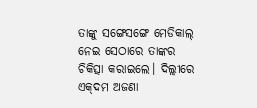ତାଙ୍କୁ ସଙ୍ଗେସଙ୍ଗେ ମେଡିକାଲ୍ ନେଇ ସେଠାରେ ତାଙ୍କର ଚିକିତ୍ସା କରାଇଲେ। ଦିଲ୍ଲୀରେ ଏକ୍‌ଦମ ଅଜଣା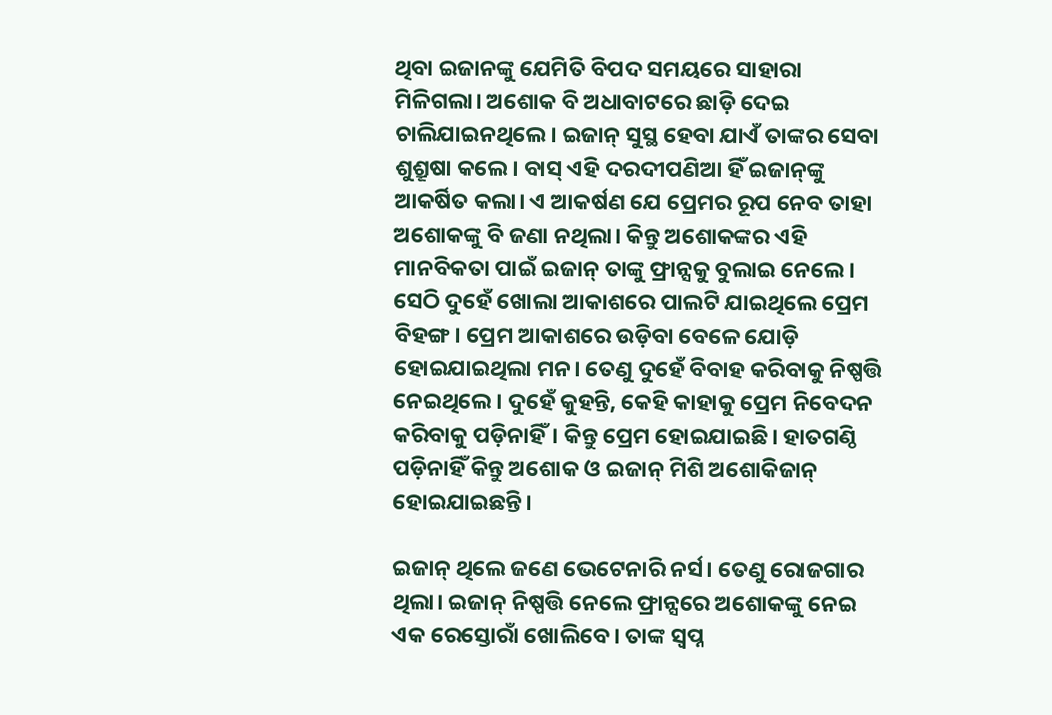ଥିବା ଇଜାନଙ୍କୁ ଯେମିତି ବିପଦ ସମୟରେ ସାହାରା ମିଳିଗଲା। ଅଶୋକ ବି ଅଧାବାଟରେ ଛାଡ଼ି ଦେଇ ଚାଲିଯାଇନଥିଲେ। ଇଜାନ୍‌ ସୁସ୍ଥ ହେବା ଯାଏଁ ତାଙ୍କର ସେବା ଶୁଶ୍ରୂଷା କଲେ। ବାସ୍‌ ଏହି ଦରଦୀପଣିଆ ହିଁ ଇଜାନ୍‌ଙ୍କୁ ଆକର୍ଷିତ କଲା। ଏ ଆକର୍ଷଣ ଯେ ପ୍ରେମର ରୂପ ନେବ ତାହା ଅଶୋକଙ୍କୁ ବି ଜଣା ନଥିଲା। କିନ୍ତୁ ଅଶୋକଙ୍କର ଏହି ମାନବିକତା ପାଇଁ ଇଜାନ୍‌ ତାଙ୍କୁ ଫ୍ରାନ୍ସକୁ ବୁଲାଇ ନେଲେ। ସେଠି ଦୁହେଁ ଖୋଲା ଆକାଶରେ ପାଲଟି ଯାଇଥିଲେ ପ୍ରେମ ବିହଙ୍ଗ। ପ୍ରେମ ଆକାଶରେ ଉଡ଼ିବା ବେଳେ ଯୋଡ଼ି ହୋଇଯାଇଥିଲା ମନ। ତେଣୁ ଦୁହେଁ ‌ବିବାହ କରିବାକୁ ନିଷ୍ପତ୍ତି ନେଇଥିଲେ। ଦୁହେଁ କୁହନ୍ତି, କେହି କାହାକୁ ପ୍ରେମ ନିବେଦନ କରିବାକୁ ପଡ଼ିନାହିଁ। କିନ୍ତୁ ପ୍ରେମ ହୋଇଯାଇଛି। ହାତଗଣ୍ଠି ପଡ଼ିନାହିଁ କିନ୍ତୁ ଅଶୋକ ଓ ଇଜାନ୍‌ ମିଶି ଅଶୋକିଜାନ୍‌ ହୋଇଯାଇଛନ୍ତି।

ଇଜାନ୍‌ ଥିଲେ ଜଣେ ଭେଟେନାରି ନର୍ସ। ତେଣୁ ରୋଜଗାର ଥିଲା। ଇଜାନ୍‌ ନିଷ୍ପତ୍ତି ନେଲେ ଫ୍ରାନ୍ସରେ ଅଶୋକଙ୍କୁ ନେଇ ଏକ‌ ରେସ୍ତୋରାଁ ଖୋଲିବେ। ତାଙ୍କ ସ୍ବପ୍ନ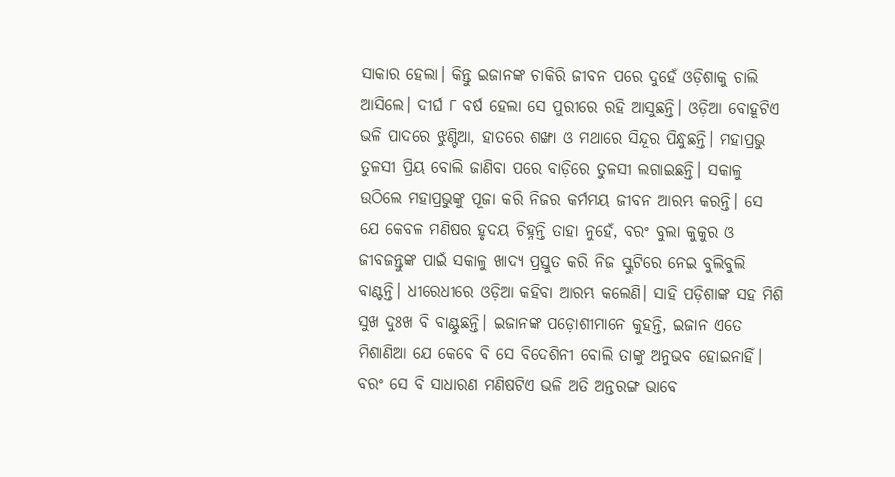ସାକାର ହେଲା। କିନ୍ତୁ ଇଜାନଙ୍କ ଚାକିରି ଜୀବନ ପରେ ଦୁହେଁ ଓଡ଼ିଶାକୁ ଚାଲି ଆସିଲେ। ଦୀର୍ଘ ୮ ବର୍ଷ ହେଲା ସେ ପୁରୀରେ ରହି ଆସୁଛନ୍ତି। ଓଡ଼ିଆ ବୋହୂଟିଏ ଭଳି ପାଦରେ ଝୁଣ୍ଟିଆ, ହାତରେ ଶଙ୍ଖା ଓ ମଥାରେ ସିନ୍ଦୂର ପିନ୍ଧୁଛନ୍ତି। ମହାପ୍ରଭୁ ତୁଳସୀ ପ୍ରିୟ ବୋଲି ଜାଣିବା ପରେ ବାଡ଼ିରେ ତୁଳସୀ ଲଗାଇଛନ୍ତି। ସକାଳୁ ଉଠିଲେ ମହାପ୍ରଭୁଙ୍କୁ ପୂଜା କରି ନିଜର କର୍ମମୟ ଜୀବନ ଆରମ୍ଭ କରନ୍ତି। ସେ ଯେ କେବଳ ମଣିଷର ହୃଦୟ ଚିହ୍ନନ୍ତି ତାହା ନୁହେଁ, ବରଂ ବୁଲା କୁକୁର ଓ ଜୀବଜନ୍ତୁଙ୍କ ପାଇଁ ସକାଳୁ ଖାଦ୍ୟ ପ୍ରସ୍ତୁତ କରି ନିଜ ସ୍କୁଟିରେ ନେଇ ବୁଲିବୁଲି ବାଣ୍ଟନ୍ତି। ଧୀରେଧୀରେ ଓଡ଼ିଆ କହିବା ଆରମ୍ଭ କଲେଣି। ସାହି ପଡ଼ିଶାଙ୍କ ସହ ମିଶି ସୁଖ ଦୁଃଖ ବି ବାଣ୍ଟୁଛନ୍ତି। ଇଜାନଙ୍କ ପଡ଼ୋଶୀମାନେ କୁହନ୍ତି, ଇଜାନ ଏତେ ମିଶାଣିଆ ‌ଯେ କେବେ ବି ସେ ବିଦେଶିନୀ ବୋଲି ତାଙ୍କୁ ଅନୁଭବ ହୋଇନାହିଁ। ବରଂ ସେ ବି ସାଧାରଣ ମଣିଷଟିଏ ଭଳି ଅତି ଅନ୍ତରଙ୍ଗ ଭାବେ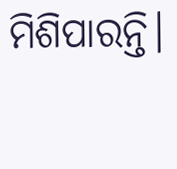ମିଶିପାରନ୍ତି।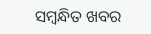ସମ୍ବନ୍ଧିତ ଖବର